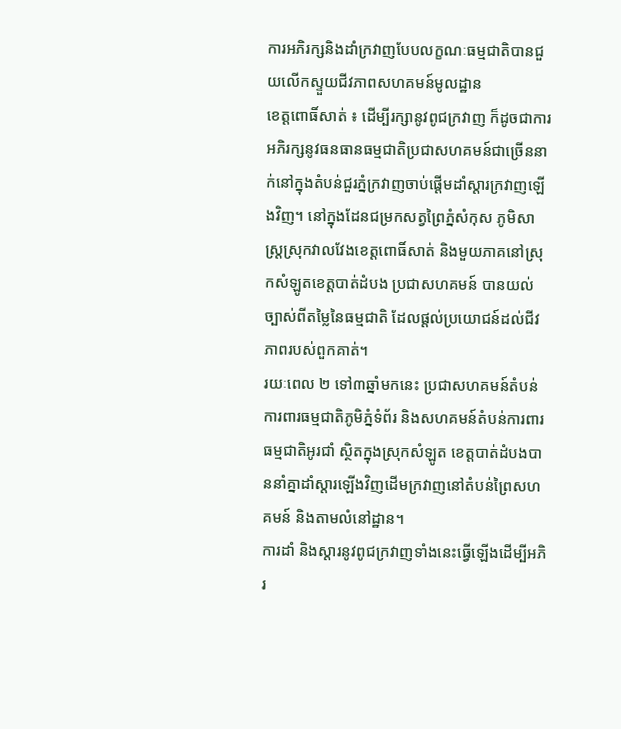ការអភិរក្សនិងដាំក្រវាញបែបលក្ខណៈធម្មជាតិបានជួយលើកស្ទួយជីវភាពសហគមន៍មូលដ្ឋាន
ខេត្តពោធិ៍សាត់ ៖ ដើម្បីរក្សានូវពូជក្រវាញ ក៏ដូចជាការអភិរក្សនូវធនធានធម្មជាតិប្រជាសហគមន៍ជាច្រើននាក់នៅក្នុងតំបន់ជួរភ្នំក្រវាញចាប់ផ្តើមដាំស្តារក្រវាញឡើងវិញ។ នៅក្នុងដែនជម្រកសត្វព្រៃភ្នំសំកុស ភូមិសាស្រ្តស្រុកវាលវែងខេត្តពោធិ៍សាត់ និងមួយភាគនៅស្រុកសំឡូតខេត្តបាត់ដំបង ប្រជាសហគមន៍ បានយល់ច្បាស់ពីតម្លៃនៃធម្មជាតិ ដែលផ្តល់ប្រយោជន៍ដល់ជីវភាពរបស់ពួកគាត់។
រយៈពេល ២ ទៅ៣ឆ្នាំមកនេះ ប្រជាសហគមន៍តំបន់ការពារធម្មជាតិភូមិភ្នំទំព័រ និងសហគមន៍តំបន់ការពារធម្មជាតិអូរជាំ ស្ថិតក្នុងស្រុកសំឡូត ខេត្តបាត់ដំបងបាននាំគ្នាដាំស្តារឡើងវិញដើមក្រវាញនៅតំបន់ព្រៃសហគមន៍ និងតាមលំនៅដ្ឋាន។
ការដាំ និងស្តារនូវពូជក្រវាញទាំងនេះធ្វើឡើងដើម្បីអភិរ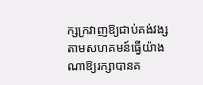ក្សក្រវាញឱ្យជាប់គង់វង្សតាមសហគមន៍ធ្វើយ៉ាងណាឱ្យរក្សាបានគ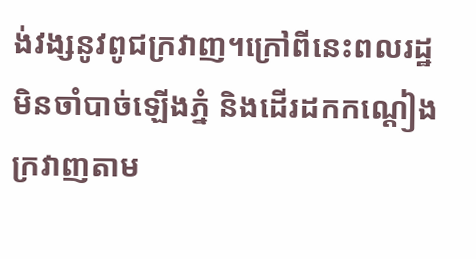ង់វង្សនូវពូជក្រវាញ។ក្រៅពីនេះពលរដ្ឋមិនចាំបាច់ឡើងភ្នំ និងដើរដកកណ្តៀងក្រវាញតាម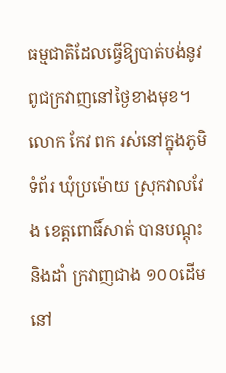ធម្មជាតិដែលធ្វើឱ្យបាត់បង់នូវពូជក្រវាញនៅថ្ងៃខាងមុខ។
លោក កែវ ពក រស់នៅក្នុងភូមិទំព័រ ឃុំប្រម៉ោយ ស្រុកវាលវែង ខេត្តពោធិ៍សាត់ បានបណ្តុះនិងដាំ ក្រវាញជាង ១០០ដើមនៅ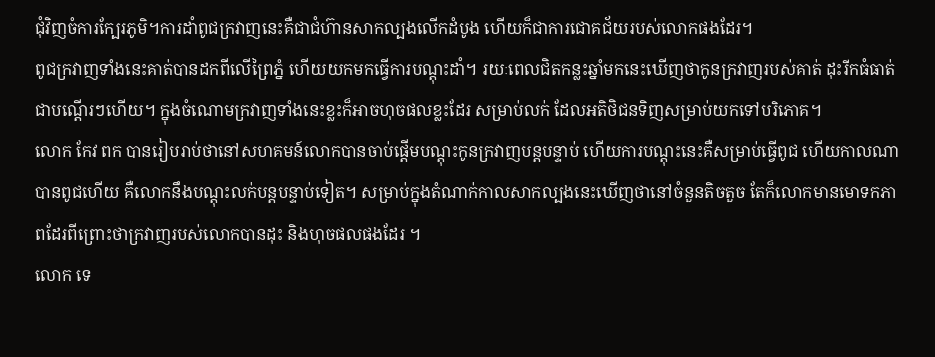ជុំវិញចំការក្បែរភូមិ។ការដាំពូជក្រវាញនេះគឺជាជំហ៊ានសាកល្បងលើកដំបូង ហើយក៏ជាការជោគជ័យរបស់លោកផងដែរ។
ពូជក្រវាញទាំងនេះគាត់បានដកពីលើព្រៃភ្នំ ហើយយកមកធ្វើការបណ្តុះដាំ។ រយៈពេលជិតកន្លះឆ្នាំមកនេះឃើញថាកូនក្រវាញរបស់គាត់ ដុះរីកធំធាត់ជាបណ្តើរៗហើយ។ ក្នុងចំណោមក្រវាញទាំងនេះខ្លះក៏អាចហុចផលខ្លះដែរ សម្រាប់លក់ ដែលអតិថិជនទិញសម្រាប់យកទៅបរិភោគ។
លោក កែវ ពក បានរៀបរាប់ថានៅសហគមន៍លោកបានចាប់ផ្តើមបណ្តុះកូនក្រវាញបន្តបន្ទាប់ ហើយការបណ្តុះនេះគឺសម្រាប់ធ្វើពូជ ហើយកាលណាបានពូជហើយ គឺលោកនឹងបណ្តុះលក់បន្តបន្ទាប់ទៀត។ សម្រាប់ក្នុងតំណាក់កាលសាកល្បងនេះឃើញថានៅចំនួនតិចតួច តែក៏លោកមានមោទកភាពដែរពីព្រោះថាក្រវាញរបស់លោកបានដុះ និងហុចផលផងដែរ ។
លោក ទេ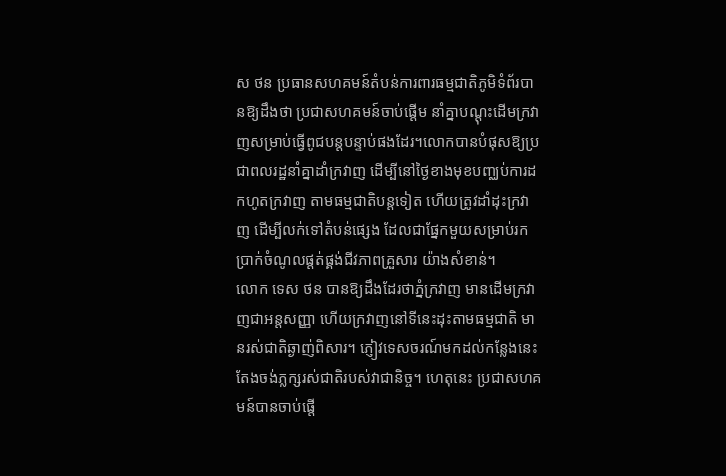ស ថន ប្រធានសហគមន៍តំបន់ការពារធម្មជាតិភូមិទំព័របានឱ្យដឹងថា ប្រជាសហគមន៍ចាប់ផ្តើម នាំគ្នាបណ្តុះដើមក្រវាញសម្រាប់ធ្វើពូជបន្តបន្ទាប់ផងដែរ។លោកបានបំផុសឱ្យប្រជាពលរដ្ឋនាំគ្នាដាំក្រវាញ ដើម្បីនៅថ្ងៃខាងមុខបញ្ឈប់ការដកហូតក្រវាញ តាមធម្មជាតិបន្តទៀត ហើយត្រូវដាំដុះក្រវាញ ដើម្បីលក់ទៅតំបន់ផ្សេង ដែលជាផ្នែកមួយសម្រាប់រកប្រាក់ចំណូលផ្តត់ផ្គង់ជីវភាពគ្រួសារ យ៉ាងសំខាន់។
លោក ទេស ថន បានឱ្យដឹងដែរថាភ្នំក្រវាញ មានដើមក្រវាញជាអន្តសញ្ញា ហើយក្រវាញនៅទីនេះដុះតាមធម្មជាតិ មានរស់ជាតិឆ្ងាញ់ពិសារ។ ភ្ញៀវទេសចរណ៍មកដល់កន្លែងនេះតែងចង់ភ្លក្សរស់ជាតិរបស់វាជានិច្ច។ ហេតុនេះ ប្រជាសហគមន៍បានចាប់ផ្តើ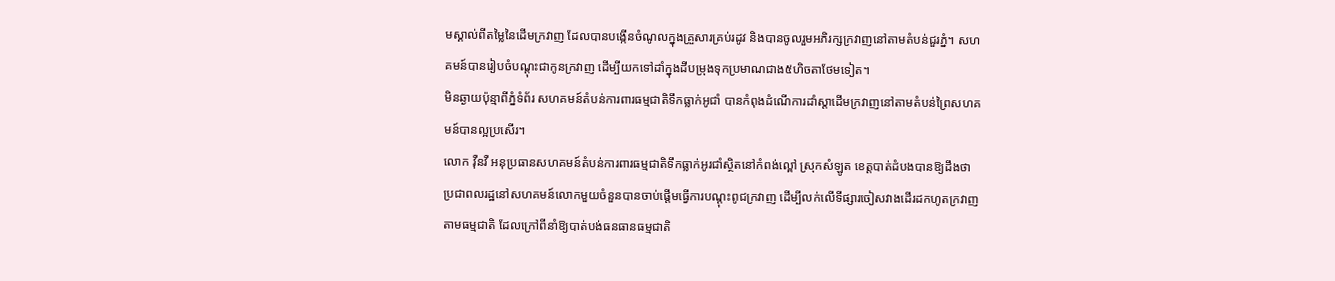មស្គាល់ពីតម្លៃនៃដើមក្រវាញ ដែលបានបង្កើនចំណូលក្នុងគ្រួសារគ្រប់រដូវ និងបានចូលរួមអភិរក្សក្រវាញនៅតាមតំបន់ជួរភ្នំ។ សហគមន៍បានរៀបចំបណ្តុះជាកូនក្រវាញ ដើម្បីយកទៅដាំក្នុងដីបម្រុងទុកប្រមាណជាង៥ហិចតាថែមទៀត។
មិនឆ្ងាយប៉ុន្មាពីភ្នំទំព័រ សហគមន៍តំបន់ការពារធម្មជាតិទឹកធ្លាក់អូជាំ បានកំពុងដំណើការដាំស្តាដើមក្រវាញនៅតាមតំបន់ព្រៃសហគមន៍បានល្អប្រសើរ។
លោក វ៉ឺនវឺ អនុប្រធានសហគមន៍តំបន់ការពារធម្មជាតិទឹកធ្លាក់អូរជាំស្ថិតនៅកំពង់ល្ពៅ ស្រុកសំឡូត ខេត្តបាត់ដំបងបានឱ្យដឹងថា ប្រជាពលរដ្ឋនៅសហគមន៍លោកមួយចំនួនបានចាប់ផ្តើមធ្វើការបណ្តុះពូជក្រវាញ ដើម្បីលក់លើទីផ្សារចៀសវាងដើរដកហូតក្រវាញតាមធម្មជាតិ ដែលក្រៅពីនាំឱ្យបាត់បង់ធនធានធម្មជាតិ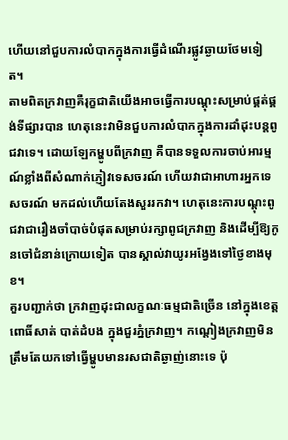ហើយនៅជួបការលំបាកក្នុងការធ្វើដំណើរផ្លូវឆ្ងាយថែមទៀត។
តាមពិតក្រវាញគឺរុក្ខជាតិយើងអាចធ្វើការបណ្តុះសម្រាប់ផ្គត់ផ្គង់ទីផ្សារបាន ហេតុនេះវាមិនជួបការលំបាកក្នុងការដាំដុះបន្តពូជវាទេ។ ដោយឡែកម្ហូបពីក្រវាញ គឺបានទទួលការចាប់អារម្មណ៍ខ្លាំងពីសំណាក់ភ្ញៀវទេសចរណ៍ ហើយវាជាអាហារអ្នកទេសចរណ៍ មកដល់ហើយតែងសួររកវា។ ហេតុនេះការបណ្តុះពូជវាជារឿងចាំបាច់បំផុតសម្រាប់រក្សាពូជក្រវាញ និងដើម្បីឱ្យកូនចៅជំនាន់ក្រោយទៀត បានស្គាល់វាយូរអង្វែងទៅថ្ងៃខាងមុខ។
គួរបញ្ជាក់ថា ក្រវាញដុះជាលក្ខណៈធម្មជាតិច្រើន នៅក្នុងខេត្តពោធិ៍សាត់ បាត់ដំបង ក្នុងជួរភ្នំក្រវាញ។ កណ្តៀងក្រវាញមិនត្រឹមតែយកទៅធ្វើម្ហូបមានរសជាតិឆ្ងាញ់នោះទេ ប៉ុ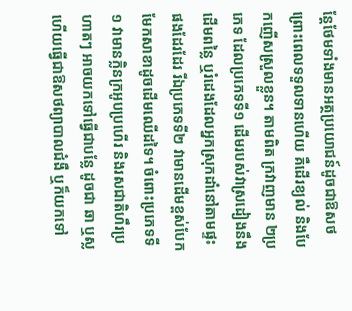ន្តែថែមទាំងមានអត្ថប្រយោជន៍ដូចជាឱសថ ព្រោះពេលទទួលទានហើយ គឺដើរខ្យល់ និងបែកញើសស្រួលខ្លួន។ តាមពិត ក្រវាញមាន ២ប្រភេទ ដែលប្រភេទទី១ ដើមរបស់វាស្រដៀងនឹងដើមពន្លៃ ឬរំដេងដែលអ្នកស្រុកដាំនៅតាមផ្ទះផងដែរដែរ រីឯប្រភេទទី២ វាមានដើមខ្ពស់បែកមែកសាខាដូចដើមឈើដទៃ។ ចំពោះប្រភេទទី១ វាមានក្លិនក្រអូបប្រហើរ និងរសជាតិហឹរប្រហាតៗ អាចយកទៅធ្វើជាបន្លែ ដូចជា ឆា ឬស្ល ហើយធ្វើជាឱសថព្យាបាលជំងឺ ឬក៏យកទៅ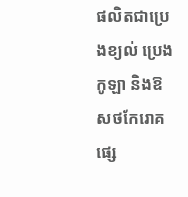ផលិតជាប្រេងខ្យល់ ប្រេងកូឡា និងឱសថកែរោគផ្សេ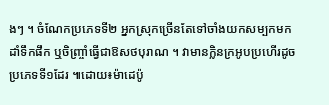ងៗ ។ ចំណែកប្រភេទទី២ អ្នកស្រុកច្រើនតែទៅចាំងយកសម្បកមកដាំទឹកផឹក ឬចិញ្ច្រាំធ្វើជាឱសថបុរាណ ។ វាមានក្លិនក្រអូបប្រហើរដូចប្រភេទទី១ដែរ ៕ដោយ៖ម៉ាដេប៉ូ